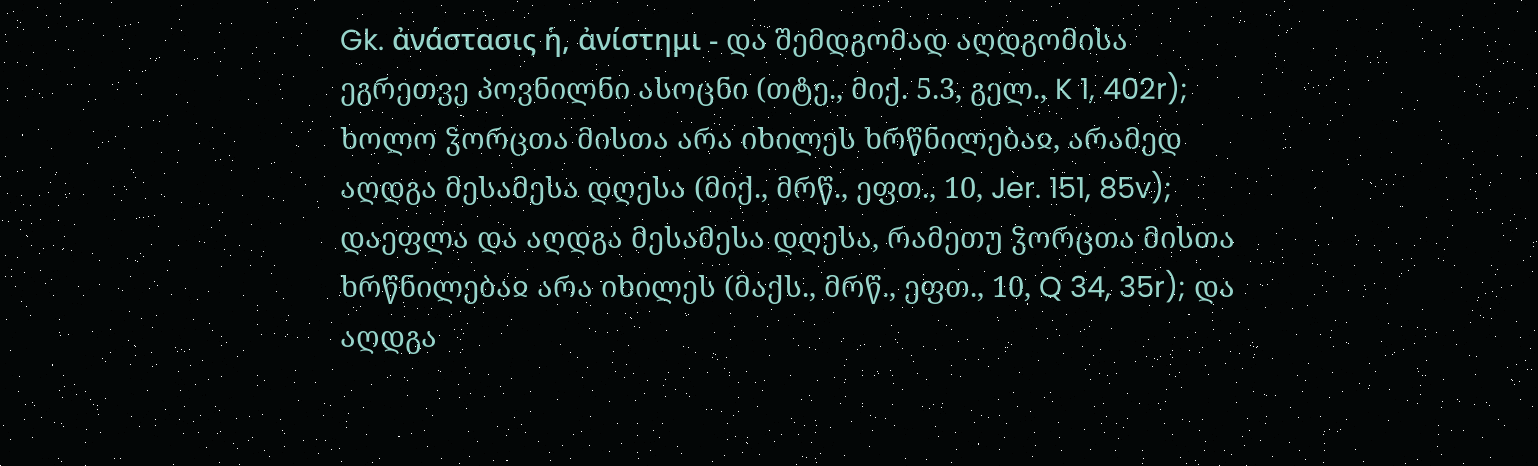Gk. ἀνάστασις ἡ, ἀνίστημι - და შემდგომად აღდგომისა ეგრეთვე პოვნილნი ასოცნი (თტე., მიქ. 5.3, გელ., K 1, 402r); ხოლო ჴორცთა მისთა არა იხილეს ხრწნილებაჲ, არამედ აღდგა მესამესა დღესა (მიქ., მრწ., ეფთ., 10, Jer. 151, 85v); დაეფლა და აღდგა მესამესა დღესა, რამეთუ ჴორცთა მისთა ხრწნილებაჲ არა იხილეს (მაქს., მრწ., ეფთ., 10, Q 34, 35r); და აღდგა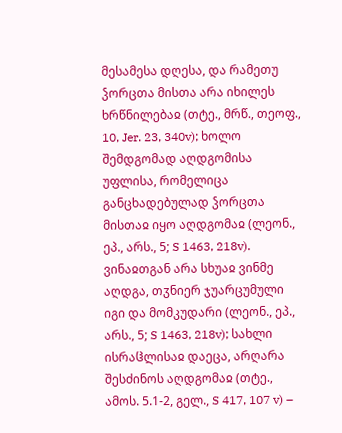მესამესა დღესა, და რამეთუ ჴორცთა მისთა არა იხილეს ხრწნილებაჲ (თტე., მრწ., თეოფ., 10, Jer. 23, 340v); ხოლო შემდგომად აღდგომისა უფლისა, რომელიცა განცხადებულად ჴორცთა მისთაჲ იყო აღდგომაჲ (ლეონ., ეპ., არს., 5; S 1463, 218v). ვინაჲთგან არა სხუაჲ ვინმე აღდგა, თჳნიერ ჯუარცუმული იგი და მომკუდარი (ლეონ., ეპ., არს., 5; S 1463, 218v); სახლი ისრაჱლისაჲ დაეცა, არღარა შესძინოს აღდგომაჲ (თტე., ამოს. 5.1-2, გელ., S 417, 107 v) –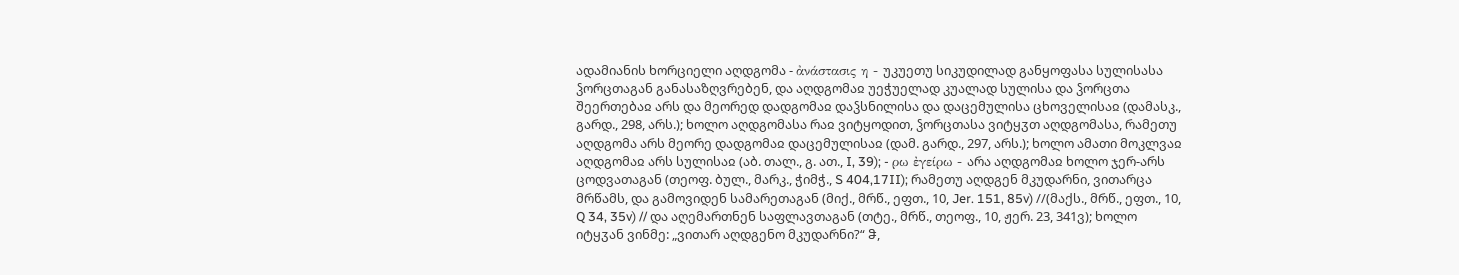ადამიანის ხორციელი აღდგომა - ἀνάστασις η - უკუეთუ სიკუდილად განყოფასა სულისასა ჴორცთაგან განასაზღვრებენ, და აღდგომაჲ უეჭუელად კუალად სულისა და ჴორცთა შეერთებაჲ არს და მეორედ დადგომაჲ დაჴსნილისა და დაცემულისა ცხოველისაჲ (დამასკ., გარდ., 298, არს.); ხოლო აღდგომასა რაჲ ვიტყოდით, ჴორცთასა ვიტყჳთ აღდგომასა, რამეთუ აღდგომა არს მეორე დადგომაჲ დაცემულისაჲ (დამ. გარდ., 297, არს.); ხოლო ამათი მოკლვაჲ აღდგომაჲ არს სულისაჲ (აბ. თალ., გ. ათ., I, 39); - ρω ἐγείρω - არა აღდგომაჲ ხოლო ჯერ-არს ცოდვათაგან (თეოფ. ბულ., მარკ., ჭიმჭ., S 404,17II); რამეთუ აღდგენ მკუდარნი, ვითარცა მრწამს, და გამოვიდენ სამარეთაგან (მიქ., მრწ., ეფთ., 10, Jer. 151, 85v) //(მაქს., მრწ., ეფთ., 10, Q 34, 35v) // და აღემართნენ საფლავთაგან (თტე., მრწ., თეოფ., 10, ჟერ. 23, 341ვ); ხოლო იტყჳან ვინმე: „ვითარ აღდგენო მკუდარნი?“ ჵ,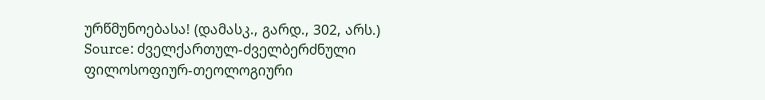ურწმუნოებასა! (დამასკ., გარდ., 302, არს.)
Source: ძველქართულ-ძველბერძნული ფილოსოფიურ-თეოლოგიური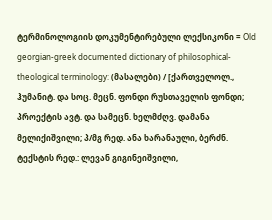ტერმინოლოგიის დოკუმენტირებული ლექსიკონი = Old georgian-greek documented dictionary of philosophical-theological terminology: (მასალები) / [ქართველოლ., ჰუმანიტ. და სოც. მეცნ. ფონდი რუსთაველის ფონდი; პროექტის ავტ. და სამეცნ. ხელმძღვ. დამანა მელიქიშვილი; პ/მგ რედ. ანა ხარანაული, ბერძნ. ტექსტის რედ.: ლევან გიგინეიშვილი,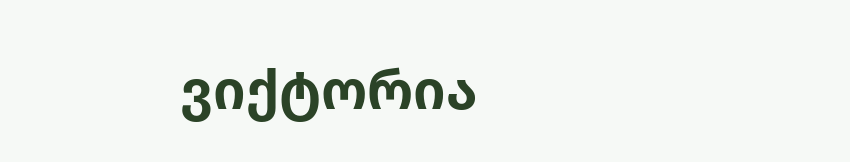ვიქტორია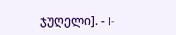ჯუღელი]. - I-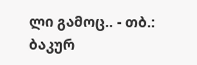ლი გამოც.. - თბ.: ბაკურ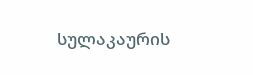სულაკაურის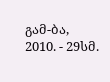გამ-ბა, 2010. - 29სმ.